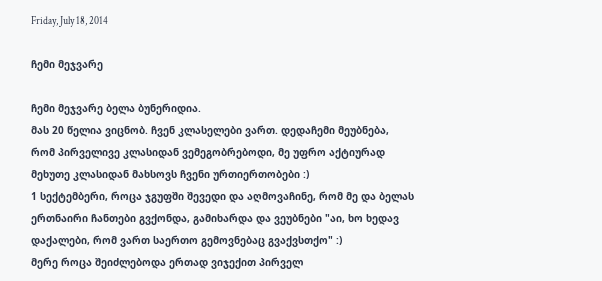Friday, July 18, 2014

ჩემი მეჯვარე

ჩემი მეჯვარე ბელა ბუნერიდია.
მას 20 წელია ვიცნობ. ჩვენ კლასელები ვართ. დედაჩემი მეუბნება, რომ პირველივე კლასიდან ვემეგობრებოდი, მე უფრო აქტიურად მეხუთე კლასიდან მახსოვს ჩვენი ურთიერთობები :)
1 სექტემბერი, როცა ჯგუფში შევედი და აღმოვაჩინე, რომ მე და ბელას ერთნაირი ჩანთები გვქონდა, გამიხარდა და ვეუბნები "აი, ხო ხედავ დაქალები, რომ ვართ საერთო გემოვნებაც გვაქვსთქო" :)
მერე როცა შეიძლებოდა ერთად ვიჯექით პირველ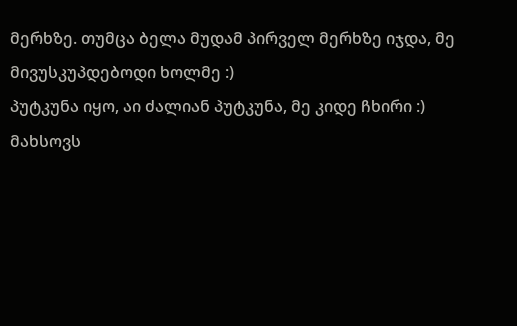მერხზე. თუმცა ბელა მუდამ პირველ მერხზე იჯდა, მე მივუსკუპდებოდი ხოლმე :)
პუტკუნა იყო, აი ძალიან პუტკუნა, მე კიდე ჩხირი :)
მახსოვს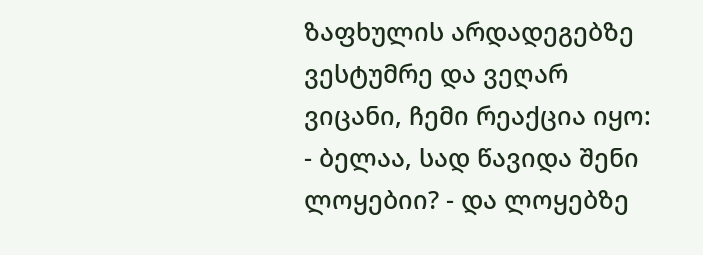ზაფხულის არდადეგებზე ვესტუმრე და ვეღარ ვიცანი, ჩემი რეაქცია იყო:
- ბელაა, სად წავიდა შენი ლოყებიი? - და ლოყებზე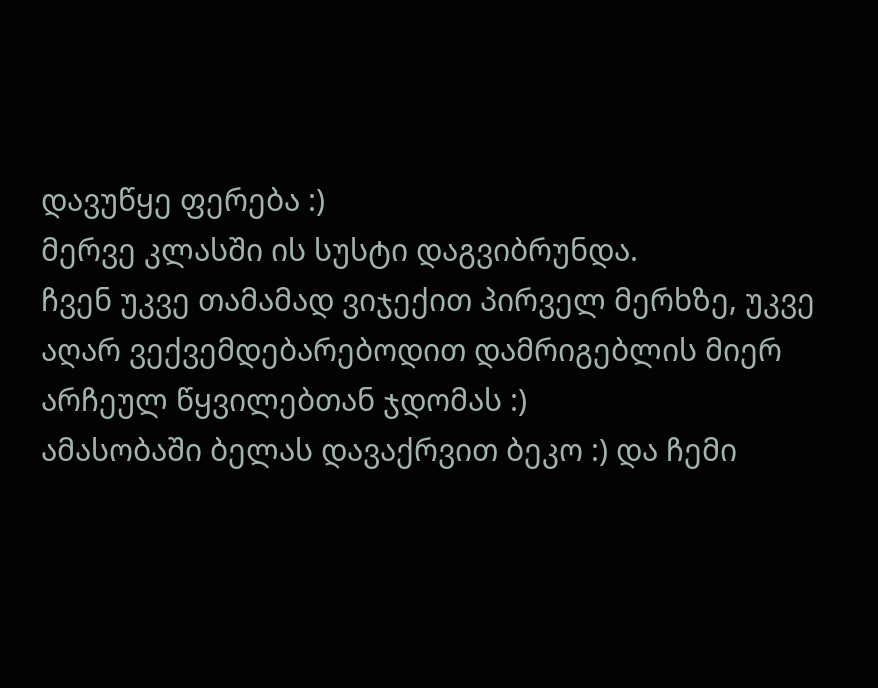დავუწყე ფერება :)
მერვე კლასში ის სუსტი დაგვიბრუნდა.
ჩვენ უკვე თამამად ვიჯექით პირველ მერხზე, უკვე აღარ ვექვემდებარებოდით დამრიგებლის მიერ არჩეულ წყვილებთან ჯდომას :)
ამასობაში ბელას დავაქრვით ბეკო :) და ჩემი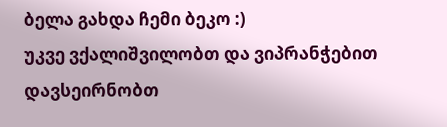ბელა გახდა ჩემი ბეკო :)
უკვე ვქალიშვილობთ და ვიპრანჭებით დავსეირნობთ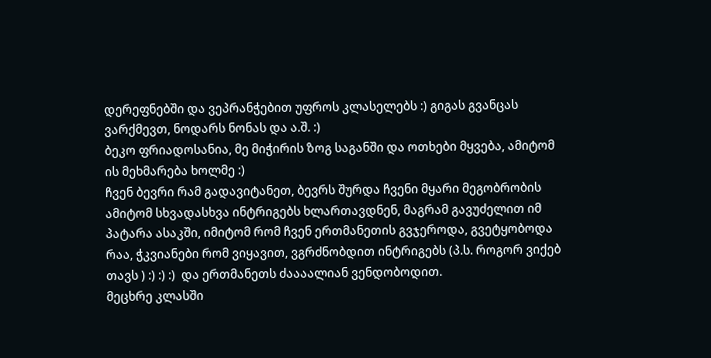დერეფნებში და ვეპრანჭებით უფროს კლასელებს :) გიგას გვანცას ვარქმევთ, ნოდარს ნონას და ა.შ. :)
ბეკო ფრიადოსანია, მე მიჭირის ზოგ საგანში და ოთხები მყვება, ამიტომ ის მეხმარება ხოლმე :)
ჩვენ ბევრი რამ გადავიტანეთ, ბევრს შურდა ჩვენი მყარი მეგობრობის ამიტომ სხვადასხვა ინტრიგებს ხლართავდნენ, მაგრამ გავუძელით იმ პატარა ასაკში, იმიტომ რომ ჩვენ ერთმანეთის გვჯეროდა, გვეტყობოდა რაა, ჭკვიანები რომ ვიყავით, ვგრძნობდით ინტრიგებს (პ.ს. როგორ ვიქებ თავს ) :) :) :)  და ერთმანეთს ძაააალიან ვენდობოდით.
მეცხრე კლასში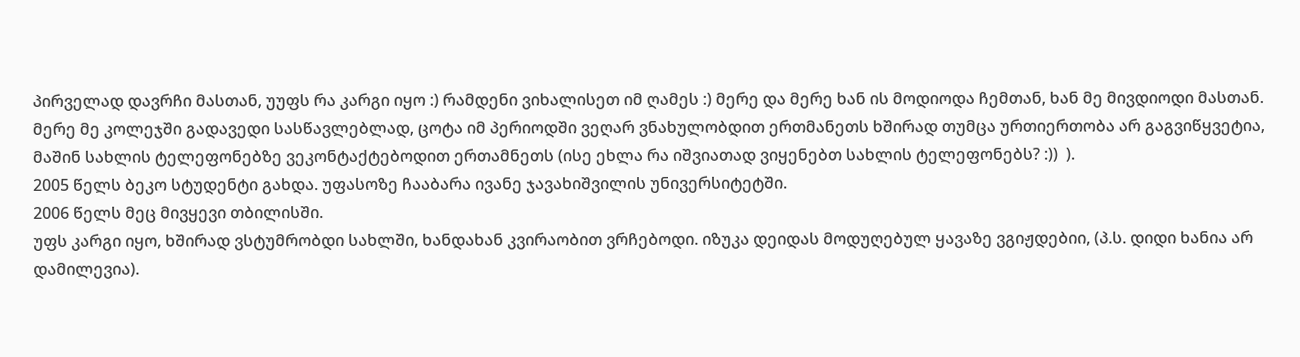პირველად დავრჩი მასთან, უუფს რა კარგი იყო :) რამდენი ვიხალისეთ იმ ღამეს :) მერე და მერე ხან ის მოდიოდა ჩემთან, ხან მე მივდიოდი მასთან.
მერე მე კოლეჯში გადავედი სასწავლებლად, ცოტა იმ პერიოდში ვეღარ ვნახულობდით ერთმანეთს ხშირად თუმცა ურთიერთობა არ გაგვიწყვეტია, მაშინ სახლის ტელეფონებზე ვეკონტაქტებოდით ერთამნეთს (ისე ეხლა რა იშვიათად ვიყენებთ სახლის ტელეფონებს? :))  ).
2005 წელს ბეკო სტუდენტი გახდა. უფასოზე ჩააბარა ივანე ჯავახიშვილის უნივერსიტეტში.
2006 წელს მეც მივყევი თბილისში.
უფს კარგი იყო, ხშირად ვსტუმრობდი სახლში, ხანდახან კვირაობით ვრჩებოდი. იზუკა დეიდას მოდუღებულ ყავაზე ვგიჟდებიი, (პ.ს. დიდი ხანია არ დამილევია).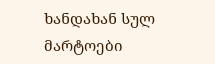ხანდახან სულ მარტოები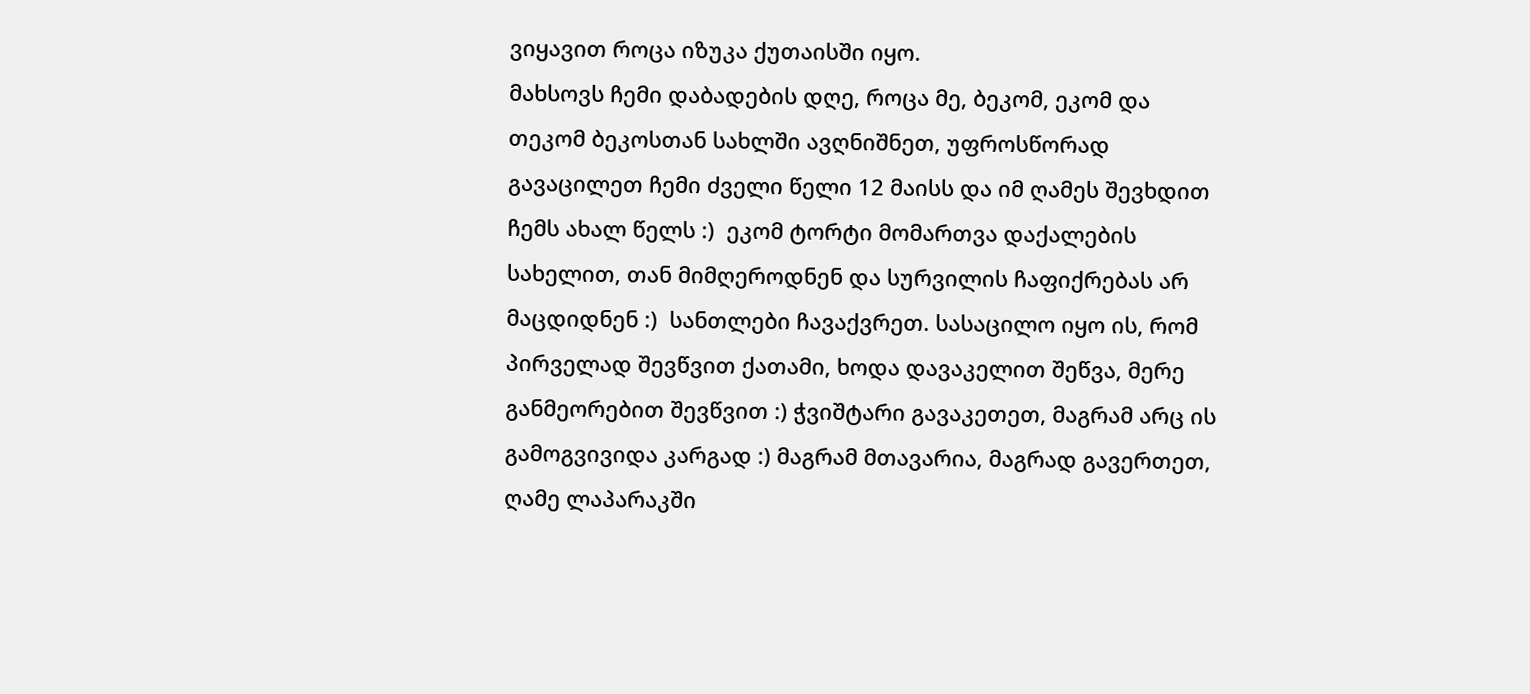ვიყავით როცა იზუკა ქუთაისში იყო.
მახსოვს ჩემი დაბადების დღე, როცა მე, ბეკომ, ეკომ და თეკომ ბეკოსთან სახლში ავღნიშნეთ, უფროსწორად გავაცილეთ ჩემი ძველი წელი 12 მაისს და იმ ღამეს შევხდით ჩემს ახალ წელს :)  ეკომ ტორტი მომართვა დაქალების სახელით, თან მიმღეროდნენ და სურვილის ჩაფიქრებას არ მაცდიდნენ :)  სანთლები ჩავაქვრეთ. სასაცილო იყო ის, რომ პირველად შევწვით ქათამი, ხოდა დავაკელით შეწვა, მერე განმეორებით შევწვით :) ჭვიშტარი გავაკეთეთ, მაგრამ არც ის გამოგვივიდა კარგად :) მაგრამ მთავარია, მაგრად გავერთეთ, ღამე ლაპარაკში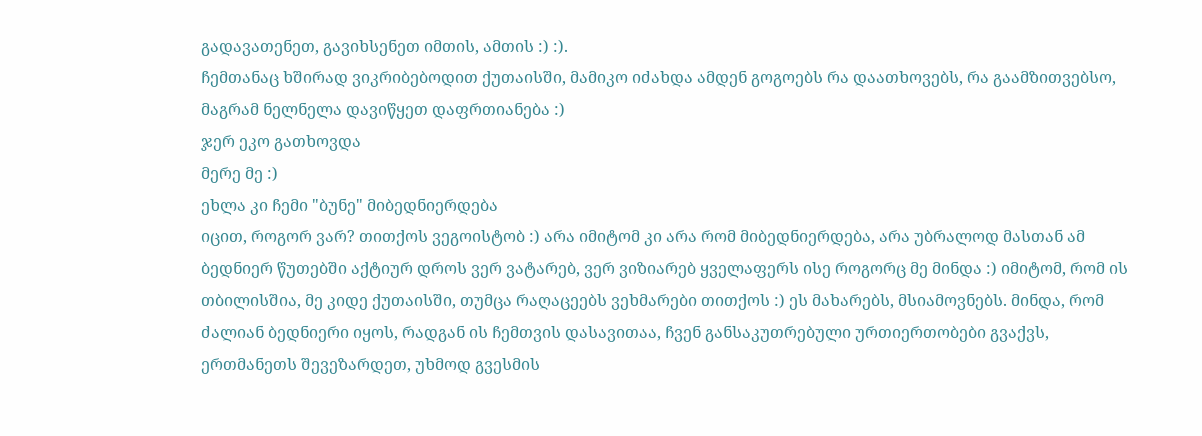გადავათენეთ, გავიხსენეთ იმთის, ამთის :) :).
ჩემთანაც ხშირად ვიკრიბებოდით ქუთაისში, მამიკო იძახდა ამდენ გოგოებს რა დაათხოვებს, რა გაამზითვებსო, მაგრამ ნელნელა დავიწყეთ დაფრთიანება :)
ჯერ ეკო გათხოვდა
მერე მე :)
ეხლა კი ჩემი "ბუნე" მიბედნიერდება
იცით, როგორ ვარ? თითქოს ვეგოისტობ :) არა იმიტომ კი არა რომ მიბედნიერდება, არა უბრალოდ მასთან ამ ბედნიერ წუთებში აქტიურ დროს ვერ ვატარებ, ვერ ვიზიარებ ყველაფერს ისე როგორც მე მინდა :) იმიტომ, რომ ის თბილისშია, მე კიდე ქუთაისში, თუმცა რაღაცეებს ვეხმარები თითქოს :) ეს მახარებს, მსიამოვნებს. მინდა, რომ ძალიან ბედნიერი იყოს, რადგან ის ჩემთვის დასავითაა, ჩვენ განსაკუთრებული ურთიერთობები გვაქვს, ერთმანეთს შევეზარდეთ, უხმოდ გვესმის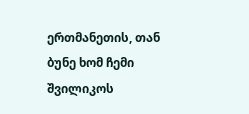ერთმანეთის, თან ბუნე ხომ ჩემი შვილიკოს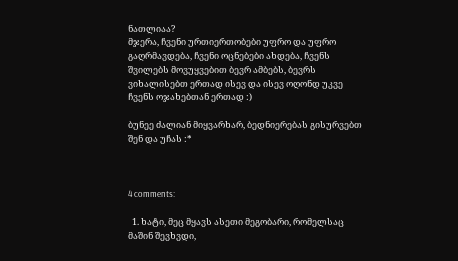ნათლიაა?
მჯერა, ჩვენი ურთიერთობები უფრო და უფრო გაღრმავდება, ჩვენი ოცნებები ახდება, ჩვენს შვილებს მოვუყვებით ბევრ ამბებს, ბევრს ვიხალისებთ ერთად ისევ და ისევ ოღონდ უკვე ჩვენს ოჯახებთან ერთად :)

ბუნეე ძალიან მიყვარხარ, ბედნიერებას გისურვებთ შენ და უჩას :*



4 comments:

  1. ხატი, მეც მყავს ასეთი მეგობარი, რომელსაც მაშინ შევხვდი,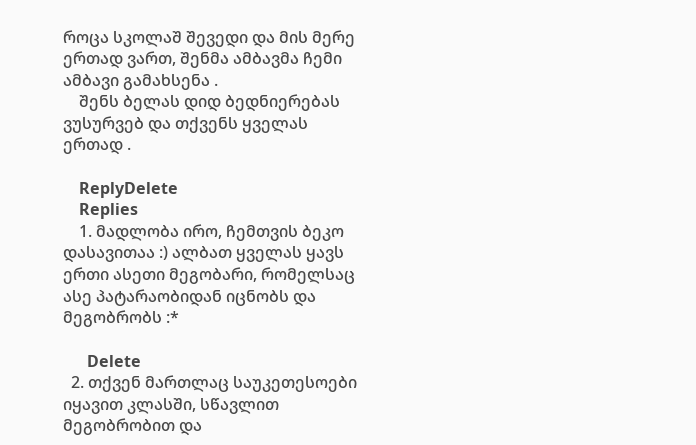როცა სკოლაშ შევედი და მის მერე ერთად ვართ, შენმა ამბავმა ჩემი ამბავი გამახსენა .
    შენს ბელას დიდ ბედნიერებას ვუსურვებ და თქვენს ყველას ერთად .

    ReplyDelete
    Replies
    1. მადლობა ირო, ჩემთვის ბეკო დასავითაა :) ალბათ ყველას ყავს ერთი ასეთი მეგობარი, რომელსაც ასე პატარაობიდან იცნობს და მეგობრობს :*

      Delete
  2. თქვენ მართლაც საუკეთესოები იყავით კლასში, სწავლით მეგობრობით და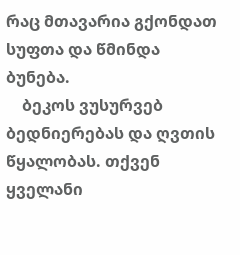რაც მთავარია გქონდათ სუფთა და წმინდა ბუნება.
    ბეკოს ვუსურვებ ბედნიერებას და ღვთის წყალობას. თქვენ ყველანი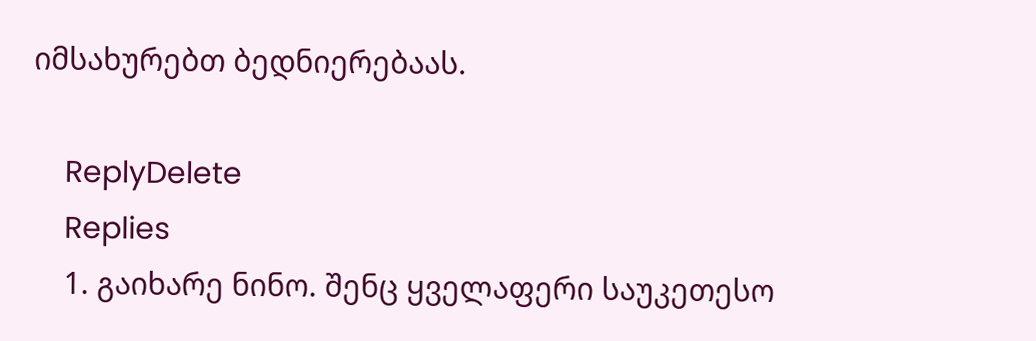იმსახურებთ ბედნიერებაას.

    ReplyDelete
    Replies
    1. გაიხარე ნინო. შენც ყველაფერი საუკეთესო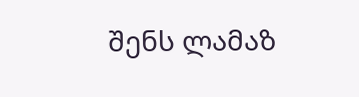შენს ლამაზ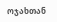ოჯახთან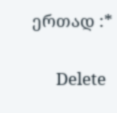ერთად :*

      Delete